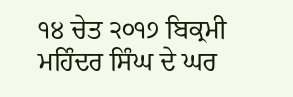੧੪ ਚੇਤ ੨੦੧੭ ਬਿਕ੍ਰਮੀ ਮਹਿੰਦਰ ਸਿੰਘ ਦੇ ਘਰ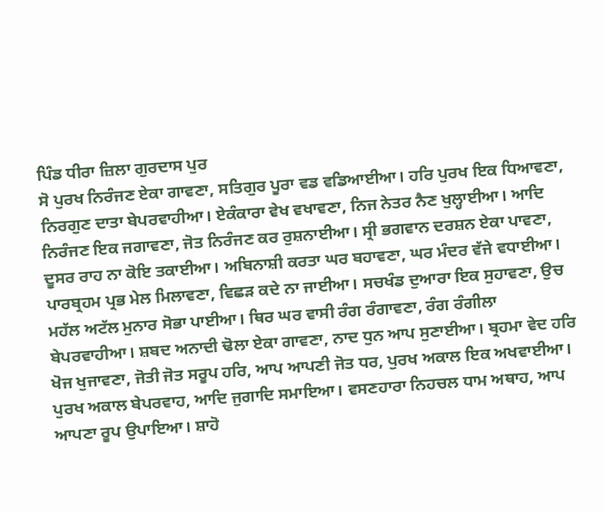ਪਿੰਡ ਧੀਰਾ ਜ਼ਿਲਾ ਗੁਰਦਾਸ ਪੁਰ
ਸੋ ਪੁਰਖ ਨਿਰੰਜਣ ਏਕਾ ਗਾਵਣਾ, ਸਤਿਗੁਰ ਪੂਰਾ ਵਡ ਵਡਿਆਈਆ। ਹਰਿ ਪੁਰਖ ਇਕ ਧਿਆਵਣਾ, ਨਿਰਗੁਣ ਦਾਤਾ ਬੇਪਰਵਾਹੀਆ। ਏਕੰਕਾਰਾ ਵੇਖ ਵਖਾਵਣਾ, ਨਿਜ ਨੇਤਰ ਨੈਣ ਖੁਲ੍ਹਾਈਆ। ਆਦਿ ਨਿਰੰਜਣ ਇਕ ਜਗਾਵਣਾ, ਜੋਤ ਨਿਰੰਜਣ ਕਰ ਰੁਸ਼ਨਾਈਆ। ਸ੍ਰੀ ਭਗਵਾਨ ਦਰਸ਼ਨ ਏਕਾ ਪਾਵਣਾ, ਦੂਸਰ ਰਾਹ ਨਾ ਕੋਇ ਤਕਾਈਆ। ਅਬਿਨਾਸ਼ੀ ਕਰਤਾ ਘਰ ਬਹਾਵਣਾ, ਘਰ ਮੰਦਰ ਵੱਜੇ ਵਧਾਈਆ। ਪਾਰਬ੍ਰਹਮ ਪ੍ਰਭ ਮੇਲ ਮਿਲਾਵਣਾ, ਵਿਛੜ ਕਦੇ ਨਾ ਜਾਈਆ। ਸਚਖੰਡ ਦੁਆਰਾ ਇਕ ਸੁਹਾਵਣਾ, ਉਚ ਮਹੱਲ ਅਟੱਲ ਮੁਨਾਰ ਸੋਭਾ ਪਾਈਆ। ਥਿਰ ਘਰ ਵਾਸੀ ਰੰਗ ਰੰਗਾਵਣਾ, ਰੰਗ ਰੰਗੀਲਾ ਬੇਪਰਵਾਹੀਆ। ਸ਼ਬਦ ਅਨਾਦੀ ਢੋਲਾ ਏਕਾ ਗਾਵਣਾ, ਨਾਦ ਧੁਨ ਆਪ ਸੁਣਾਈਆ। ਬ੍ਰਹਮਾ ਵੇਦ ਹਰਿ ਖੋਜ ਖੁਜਾਵਣਾ, ਜੋਤੀ ਜੋਤ ਸਰੂਪ ਹਰਿ, ਆਪ ਆਪਣੀ ਜੋਤ ਧਰ, ਪੁਰਖ ਅਕਾਲ ਇਕ ਅਖਵਾਈਆ। ਪੁਰਖ ਅਕਾਲ ਬੇਪਰਵਾਹ, ਆਦਿ ਜੁਗਾਦਿ ਸਮਾਇਆ। ਵਸਣਹਾਰਾ ਨਿਹਚਲ ਧਾਮ ਅਥਾਹ, ਆਪ ਆਪਣਾ ਰੂਪ ਉਪਾਇਆ। ਸ਼ਾਹੋ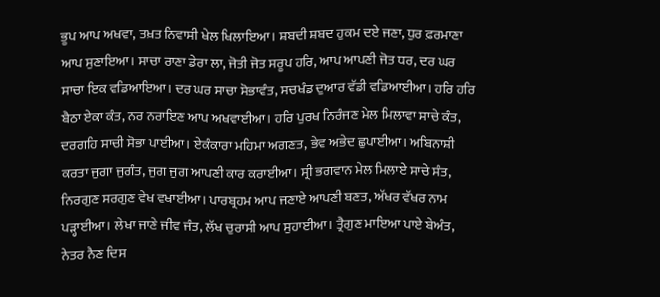ਭੂਪ ਆਪ ਅਖਵਾ, ਤਖ਼ਤ ਨਿਵਾਸੀ ਖੇਲ ਖਿਲਾਇਆ। ਸ਼ਬਦੀ ਸ਼ਬਦ ਹੁਕਮ ਦਏ ਜਣਾ, ਧੁਰ ਫ਼ਰਮਾਣਾ ਆਪ ਸੁਣਾਇਆ। ਸਾਚਾ ਰਾਣਾ ਡੇਰਾ ਲਾ, ਜੋਤੀ ਜੋਤ ਸਰੂਪ ਹਰਿ, ਆਪ ਆਪਣੀ ਜੋਤ ਧਰ, ਦਰ ਘਰ ਸਾਚਾ ਇਕ ਵਡਿਆਇਆ। ਦਰ ਘਰ ਸਾਚਾ ਸੋਭਾਵੰਤ, ਸਚਖੰਡ ਦੁਆਰ ਵੱਡੀ ਵਡਿਆਈਆ। ਹਰਿ ਹਰਿ ਬੈਠਾ ਏਕਾ ਕੰਤ, ਨਰ ਨਰਾਇਣ ਆਪ ਅਖਵਾਈਆ। ਹਰਿ ਪੁਰਖ ਨਿਰੰਜਣ ਮੇਲ ਮਿਲਾਵਾ ਸਾਚੇ ਕੰਤ, ਦਰਗਹਿ ਸਾਚੀ ਸੋਭਾ ਪਾਈਆ। ਏਕੰਕਾਰਾ ਮਹਿਮਾ ਅਗਣਤ, ਭੇਵ ਅਭੇਦ ਛੁਪਾਈਆ। ਅਬਿਨਾਸ਼ੀ ਕਰਤਾ ਜੁਗਾ ਜੁਗੰਤ, ਜੁਗ ਜੁਗ ਆਪਣੀ ਕਾਰ ਕਰਾਈਆ। ਸ੍ਰੀ ਭਗਵਾਨ ਮੇਲ ਮਿਲਾਏ ਸਾਚੇ ਸੰਤ, ਨਿਰਗੁਣ ਸਰਗੁਣ ਵੇਖ ਵਖਾਈਆ। ਪਾਰਬ੍ਰਹਮ ਆਪ ਜਣਾਏ ਆਪਣੀ ਬਣਤ, ਅੱਖਰ ਵੱਖਰ ਨਾਮ ਪੜ੍ਹਾਈਆ। ਲੇਖਾ ਜਾਣੇ ਜੀਵ ਜੰਤ, ਲੱਖ ਚੁਰਾਸੀ ਆਪ ਸੁਹਾਈਆ। ਤ੍ਰੈਗੁਣ ਮਾਇਆ ਪਾਏ ਬੇਅੰਤ, ਨੇਤਰ ਨੈਣ ਦਿਸ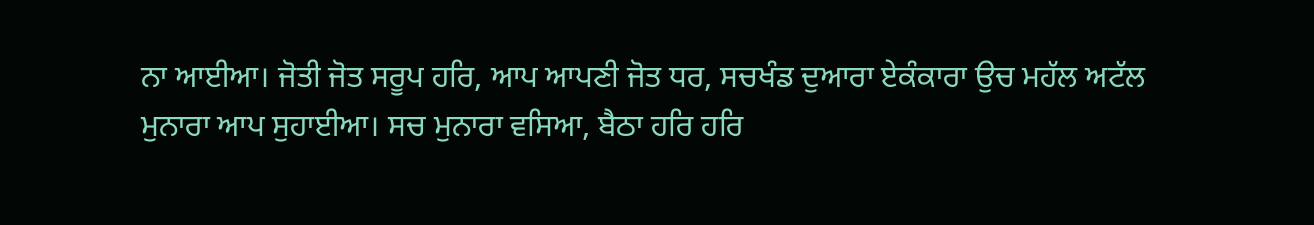ਨਾ ਆਈਆ। ਜੋਤੀ ਜੋਤ ਸਰੂਪ ਹਰਿ, ਆਪ ਆਪਣੀ ਜੋਤ ਧਰ, ਸਚਖੰਡ ਦੁਆਰਾ ਏਕੰਕਾਰਾ ਉਚ ਮਹੱਲ ਅਟੱਲ ਮੁਨਾਰਾ ਆਪ ਸੁਹਾਈਆ। ਸਚ ਮੁਨਾਰਾ ਵਸਿਆ, ਬੈਠਾ ਹਰਿ ਹਰਿ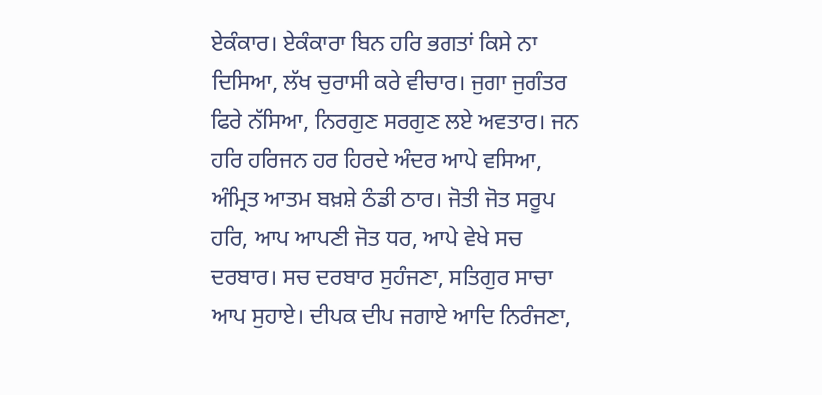ਏਕੰਕਾਰ। ਏਕੰਕਾਰਾ ਬਿਨ ਹਰਿ ਭਗਤਾਂ ਕਿਸੇ ਨਾ ਦਿਸਿਆ, ਲੱਖ ਚੁਰਾਸੀ ਕਰੇ ਵੀਚਾਰ। ਜੁਗਾ ਜੁਗੰਤਰ ਫਿਰੇ ਨੱਸਿਆ, ਨਿਰਗੁਣ ਸਰਗੁਣ ਲਏ ਅਵਤਾਰ। ਜਨ ਹਰਿ ਹਰਿਜਨ ਹਰ ਹਿਰਦੇ ਅੰਦਰ ਆਪੇ ਵਸਿਆ, ਅੰਮ੍ਰਿਤ ਆਤਮ ਬਖ਼ਸ਼ੇ ਠੰਡੀ ਠਾਰ। ਜੋਤੀ ਜੋਤ ਸਰੂਪ ਹਰਿ, ਆਪ ਆਪਣੀ ਜੋਤ ਧਰ, ਆਪੇ ਵੇਖੇ ਸਚ ਦਰਬਾਰ। ਸਚ ਦਰਬਾਰ ਸੁਹੰਜਣਾ, ਸਤਿਗੁਰ ਸਾਚਾ ਆਪ ਸੁਹਾਏ। ਦੀਪਕ ਦੀਪ ਜਗਾਏ ਆਦਿ ਨਿਰੰਜਣਾ,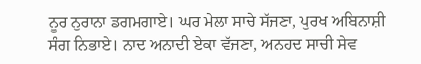ਨੂਰ ਨੁਰਾਨਾ ਡਗਮਗਾਏ। ਘਰ ਮੇਲਾ ਸਾਚੇ ਸੱਜਣਾ, ਪੁਰਖ ਅਬਿਨਾਸ਼ੀ ਸੰਗ ਨਿਭਾਏ। ਨਾਦ ਅਨਾਦੀ ਏਕਾ ਵੱਜਣਾ, ਅਨਹਦ ਸਾਚੀ ਸੇਵ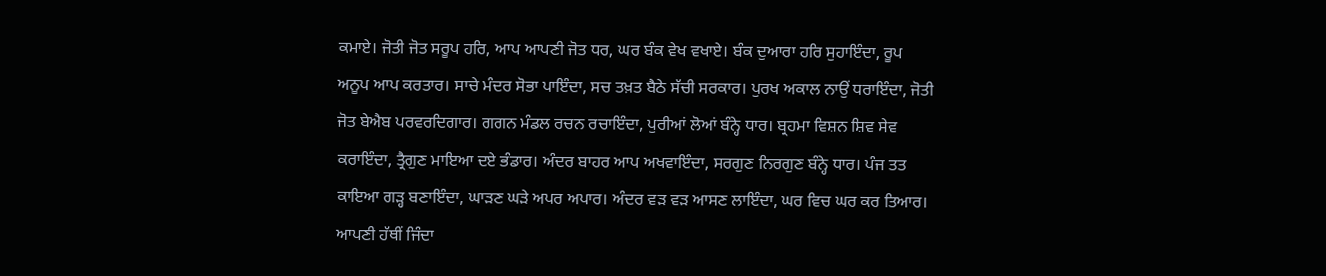ਕਮਾਏ। ਜੋਤੀ ਜੋਤ ਸਰੂਪ ਹਰਿ, ਆਪ ਆਪਣੀ ਜੋਤ ਧਰ, ਘਰ ਬੰਕ ਵੇਖ ਵਖਾਏ। ਬੰਕ ਦੁਆਰਾ ਹਰਿ ਸੁਹਾਇੰਦਾ, ਰੂਪ ਅਨੂਪ ਆਪ ਕਰਤਾਰ। ਸਾਚੇ ਮੰਦਰ ਸੋਭਾ ਪਾਇੰਦਾ, ਸਚ ਤਖ਼ਤ ਬੈਠੇ ਸੱਚੀ ਸਰਕਾਰ। ਪੁਰਖ ਅਕਾਲ ਨਾਉਂ ਧਰਾਇੰਦਾ, ਜੋਤੀ ਜੋਤ ਬੇਐਬ ਪਰਵਰਦਿਗਾਰ। ਗਗਨ ਮੰਡਲ ਰਚਨ ਰਚਾਇੰਦਾ, ਪੁਰੀਆਂ ਲੋਆਂ ਬੰਨ੍ਹੇ ਧਾਰ। ਬ੍ਰਹਮਾ ਵਿਸ਼ਨ ਸ਼ਿਵ ਸੇਵ ਕਰਾਇੰਦਾ, ਤ੍ਰੈਗੁਣ ਮਾਇਆ ਦਏ ਭੰਡਾਰ। ਅੰਦਰ ਬਾਹਰ ਆਪ ਅਖਵਾਇੰਦਾ, ਸਰਗੁਣ ਨਿਰਗੁਣ ਬੰਨ੍ਹੇ ਧਾਰ। ਪੰਜ ਤਤ ਕਾਇਆ ਗੜ੍ਹ ਬਣਾਇੰਦਾ, ਘਾੜਣ ਘੜੇ ਅਪਰ ਅਪਾਰ। ਅੰਦਰ ਵੜ ਵੜ ਆਸਣ ਲਾਇੰਦਾ, ਘਰ ਵਿਚ ਘਰ ਕਰ ਤਿਆਰ। ਆਪਣੀ ਹੱਥੀਂ ਜਿੰਦਾ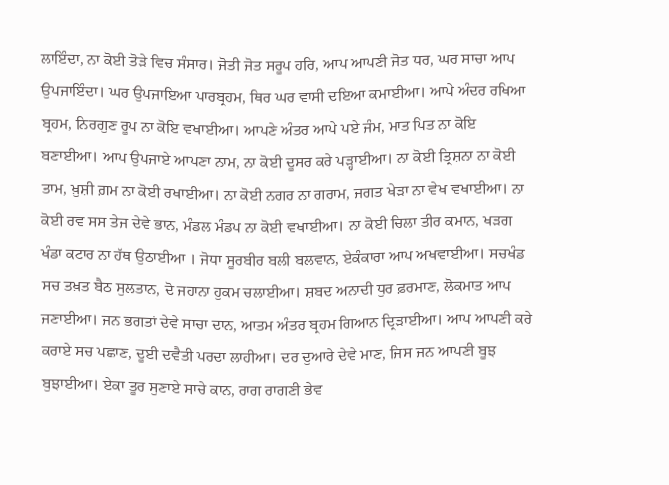ਲਾਇੰਦਾ, ਨਾ ਕੋਈ ਤੋੜੇ ਵਿਚ ਸੰਸਾਰ। ਜੋਤੀ ਜੋਤ ਸਰੂਪ ਹਰਿ, ਆਪ ਆਪਣੀ ਜੋਤ ਧਰ, ਘਰ ਸਾਚਾ ਆਪ ਉਪਜਾਇੰਦਾ। ਘਰ ਉਪਜਾਇਆ ਪਾਰਬ੍ਰਹਮ, ਥਿਰ ਘਰ ਵਾਸੀ ਦਇਆ ਕਮਾਈਆ। ਆਪੇ ਅੰਦਰ ਰਖਿਆ ਬ੍ਰਹਮ, ਨਿਰਗੁਣ ਰੂਪ ਨਾ ਕੋਇ ਵਖਾਈਆ। ਆਪਣੇ ਅੰਤਰ ਆਪੇ ਪਏ ਜੰਮ, ਮਾਤ ਪਿਤ ਨਾ ਕੋਇ ਬਣਾਈਆ। ਆਪ ਉਪਜਾਏ ਆਪਣਾ ਨਾਮ, ਨਾ ਕੋਈ ਦੂਸਰ ਕਰੇ ਪੜ੍ਹਾਈਆ। ਨਾ ਕੋਈ ਤ੍ਰਿਸ਼ਨਾ ਨਾ ਕੋਈ ਤਾਮ, ਖ਼ੁਸ਼ੀ ਗ਼ਮ ਨਾ ਕੋਈ ਰਖਾਈਆ। ਨਾ ਕੋਈ ਨਗਰ ਨਾ ਗਰਾਮ, ਜਗਤ ਖੇੜਾ ਨਾ ਵੇਖ ਵਖਾਈਆ। ਨਾ ਕੋਈ ਰਵ ਸਸ ਤੇਜ ਦੇਵੇ ਭਾਨ, ਮੰਡਲ ਮੰਡਪ ਨਾ ਕੋਈ ਵਖਾਈਆ। ਨਾ ਕੋਈ ਚਿਲਾ ਤੀਰ ਕਮਾਨ, ਖੜਗ ਖੰਡਾ ਕਟਾਰ ਨਾ ਹੱਥ ਉਠਾਈਆ । ਜੋਧਾ ਸੂਰਬੀਰ ਬਲੀ ਬਲਵਾਨ, ਏਕੰਕਾਰਾ ਆਪ ਅਖਵਾਈਆ। ਸਚਖੰਡ ਸਚ ਤਖ਼ਤ ਬੈਠ ਸੁਲਤਾਨ, ਦੋ ਜਹਾਨਾ ਹੁਕਮ ਚਲਾਈਆ। ਸ਼ਬਦ ਅਨਾਦੀ ਧੁਰ ਫ਼ਰਮਾਣ, ਲੋਕਮਾਤ ਆਪ ਜਣਾਈਆ। ਜਨ ਭਗਤਾਂ ਦੇਵੇ ਸਾਚਾ ਦਾਨ, ਆਤਮ ਅੰਤਰ ਬ੍ਰਹਮ ਗਿਆਨ ਦ੍ਰਿੜਾਈਆ। ਆਪ ਆਪਣੀ ਕਰੇ ਕਰਾਏ ਸਚ ਪਛਾਣ, ਦੂਈ ਦਵੈਤੀ ਪਰਦਾ ਲਾਹੀਆ। ਦਰ ਦੁਆਰੇ ਦੇਵੇ ਮਾਣ, ਜਿਸ ਜਨ ਆਪਣੀ ਬੂਝ ਬੁਝਾਈਆ। ਏਕਾ ਤੂਰ ਸੁਣਾਏ ਸਾਚੇ ਕਾਨ, ਰਾਗ ਰਾਗਣੀ ਭੇਵ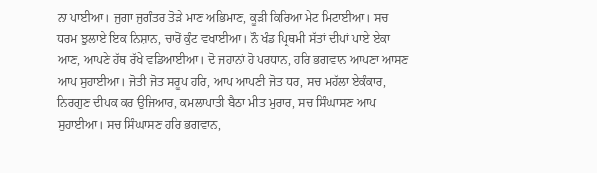ਨਾ ਪਾਈਆ। ਜੁਗਾ ਜੁਗੰਤਰ ਤੋੜੇ ਮਾਣ ਅਭਿਮਾਣ, ਕੂੜੀ ਕਿਰਿਆ ਮੇਟ ਮਿਟਾਈਆ। ਸਚ ਧਰਮ ਝੁਲਾਏ ਇਕ ਨਿਸ਼ਾਨ, ਚਾਰੋਂ ਕੁੰਟ ਵਖਾਈਆ। ਨੌ ਖੰਡ ਪ੍ਰਿਥਮੀ ਸੱਤਾਂ ਦੀਪਾਂ ਪਾਏ ਏਕਾ ਆਣ, ਆਪਣੇ ਹੱਥ ਰੱਖੇ ਵਡਿਆਈਆ। ਦੋ ਜਹਾਨਾਂ ਹੋ ਪਰਧਾਨ, ਹਰਿ ਭਗਵਾਨ ਆਪਣਾ ਆਸਣ ਆਪ ਸੁਹਾਈਆ। ਜੋਤੀ ਜੋਤ ਸਰੂਪ ਹਰਿ, ਆਪ ਆਪਣੀ ਜੋਤ ਧਰ, ਸਚ ਮਹੱਲਾ ਏਕੰਕਾਰ, ਨਿਰਗੁਣ ਦੀਪਕ ਕਰ ਉਜਿਆਰ, ਕਮਲਾਪਾਤੀ ਬੈਠਾ ਮੀਤ ਮੁਰਾਰ, ਸਚ ਸਿੰਘਾਸਣ ਆਪ ਸੁਹਾਈਆ। ਸਚ ਸਿੰਘਾਸਣ ਹਰਿ ਭਗਵਾਨ,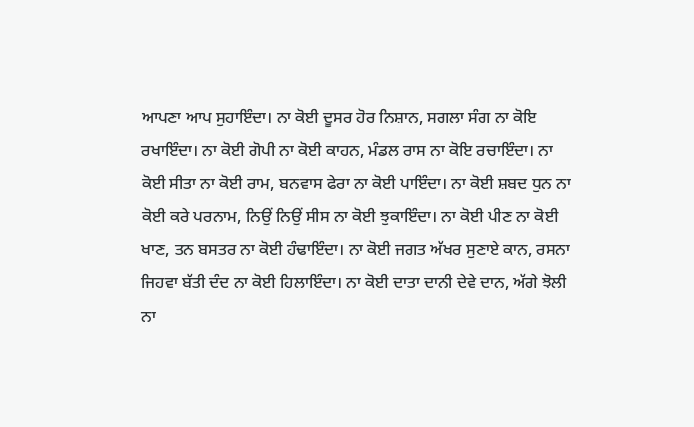ਆਪਣਾ ਆਪ ਸੁਹਾਇੰਦਾ। ਨਾ ਕੋਈ ਦੂਸਰ ਹੋਰ ਨਿਸ਼ਾਨ, ਸਗਲਾ ਸੰਗ ਨਾ ਕੋਇ ਰਖਾਇੰਦਾ। ਨਾ ਕੋਈ ਗੋਪੀ ਨਾ ਕੋਈ ਕਾਹਨ, ਮੰਡਲ ਰਾਸ ਨਾ ਕੋਇ ਰਚਾਇੰਦਾ। ਨਾ ਕੋਈ ਸੀਤਾ ਨਾ ਕੋਈ ਰਾਮ, ਬਨਵਾਸ ਫੇਰਾ ਨਾ ਕੋਈ ਪਾਇੰਦਾ। ਨਾ ਕੋਈ ਸ਼ਬਦ ਧੁਨ ਨਾ ਕੋਈ ਕਰੇ ਪਰਨਾਮ, ਨਿਉਂ ਨਿਉਂ ਸੀਸ ਨਾ ਕੋਈ ਝੁਕਾਇੰਦਾ। ਨਾ ਕੋਈ ਪੀਣ ਨਾ ਕੋਈ ਖਾਣ, ਤਨ ਬਸਤਰ ਨਾ ਕੋਈ ਹੰਢਾਇੰਦਾ। ਨਾ ਕੋਈ ਜਗਤ ਅੱਖਰ ਸੁਣਾਏ ਕਾਨ, ਰਸਨਾ ਜਿਹਵਾ ਬੱਤੀ ਦੰਦ ਨਾ ਕੋਈ ਹਿਲਾਇੰਦਾ। ਨਾ ਕੋਈ ਦਾਤਾ ਦਾਨੀ ਦੇਵੇ ਦਾਨ, ਅੱਗੇ ਝੋਲੀ ਨਾ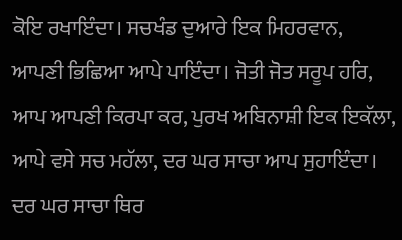ਕੋਇ ਰਖਾਇੰਦਾ। ਸਚਖੰਡ ਦੁਆਰੇ ਇਕ ਮਿਹਰਵਾਨ, ਆਪਣੀ ਭਿਛਿਆ ਆਪੇ ਪਾਇੰਦਾ। ਜੋਤੀ ਜੋਤ ਸਰੂਪ ਹਰਿ, ਆਪ ਆਪਣੀ ਕਿਰਪਾ ਕਰ, ਪੁਰਖ ਅਬਿਨਾਸ਼ੀ ਇਕ ਇਕੱਲਾ, ਆਪੇ ਵਸੇ ਸਚ ਮਹੱਲਾ, ਦਰ ਘਰ ਸਾਚਾ ਆਪ ਸੁਹਾਇੰਦਾ। ਦਰ ਘਰ ਸਾਚਾ ਥਿਰ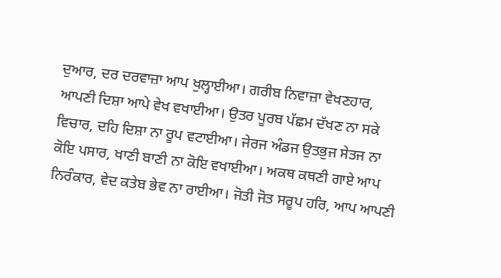ਦੁਆਰ, ਦਰ ਦਰਵਾਜ਼ਾ ਆਪ ਖੁਲ੍ਹਾਈਆ। ਗਰੀਬ ਨਿਵਾਜ਼ਾ ਵੇਖਣਹਾਰ, ਆਪਣੀ ਦਿਸ਼ਾ ਆਪੇ ਵੇਖ ਵਖਾਈਆ। ਉਤਰ ਪੂਰਬ ਪੱਛਮ ਦੱਖਣ ਨਾ ਸਕੇ ਵਿਚਾਰ, ਦਹਿ ਦਿਸ਼ਾ ਨਾ ਰੂਪ ਵਟਾਈਆ। ਜੇਰਜ ਅੰਡਜ ਉਤਭੁਜ ਸੇਤਜ ਨਾ ਕੋਇ ਪਸਾਰ, ਖਾਣੀ ਬਾਣੀ ਨਾ ਕੋਇ ਵਖਾਈਆ। ਅਕਥ ਕਥਣੀ ਗਾਏ ਆਪ ਨਿਰੰਕਾਰ, ਵੇਦ ਕਤੇਬ ਭੇਵ ਨਾ ਰਾਈਆ। ਜੋਤੀ ਜੋਤ ਸਰੂਪ ਹਰਿ, ਆਪ ਆਪਣੀ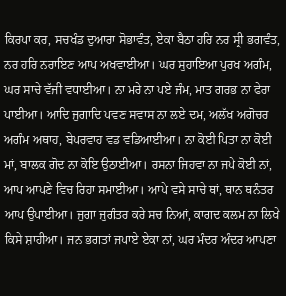ਕਿਰਪਾ ਕਰ, ਸਚਖੰਡ ਦੁਆਰਾ ਸੋਭਾਵੰਤ, ਏਕਾ ਬੈਠਾ ਹਰਿ ਨਰ ਸ੍ਰੀ ਭਗਵੰਤ, ਨਰ ਹਰਿ ਨਰਾਇਣ ਆਪ ਅਖਵਾਈਆ। ਘਰ ਸੁਹਾਇਆ ਪੁਰਖ ਅਗੰਮ, ਘਰ ਸਾਚੇ ਵੱਜੀ ਵਧਾਈਆ। ਨਾ ਮਰੇ ਨਾ ਪਏ ਜੰਮ, ਮਾਤ ਗਰਭ ਨਾ ਫੇਰਾ ਪਾਈਆ। ਆਦਿ ਜੁਗਾਦਿ ਪਵਣ ਸਵਾਸ ਨਾ ਲਏ ਦਮ, ਅਲੱਖ ਅਗੋਚਰ ਅਗੰਮ ਅਥਾਹ, ਬੇਪਰਵਾਹ ਵਡ ਵਡਿਆਈਆ। ਨਾ ਕੋਈ ਪਿਤਾ ਨਾ ਕੋਈ ਮਾਂ, ਬਾਲਕ ਗੋਦ ਨਾ ਕੋਇ ਉਠਾਈਆ। ਰਸਨਾ ਜਿਹਵਾ ਨਾ ਜਪੇ ਕੋਈ ਨਾਂ, ਆਪ ਆਪਣੇ ਵਿਚ ਰਿਹਾ ਸਮਾਈਆ। ਆਪੇ ਵਸੇ ਸਾਚੇ ਥਾਂ, ਥਾਨ ਥਨੰਤਰ ਆਪ ਉਪਾਈਆ। ਜੁਗਾ ਜੁਗੰਤਰ ਕਰੇ ਸਚ ਨਿਆਂ, ਕਾਗਦ ਕਲਮ ਨਾ ਲਿਖੇ ਕਿਸੇ ਸ਼ਾਹੀਆ। ਜਨ ਭਗਤਾਂ ਜਪਾਏ ਏਕਾ ਨਾਂ, ਘਰ ਮੰਦਰ ਅੰਦਰ ਆਪਣਾ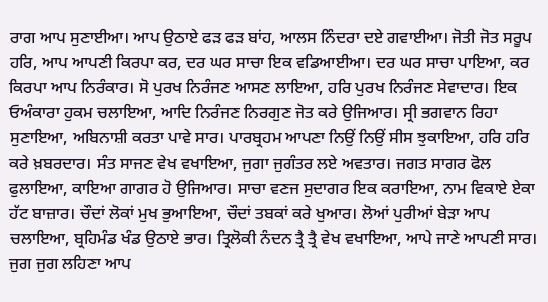ਰਾਗ ਆਪ ਸੁਣਾਈਆ। ਆਪ ਉਠਾਏ ਫੜ ਫੜ ਬਾਂਹ, ਆਲਸ ਨਿੰਦਰਾ ਦਏ ਗਵਾਈਆ। ਜੋਤੀ ਜੋਤ ਸਰੂਪ ਹਰਿ, ਆਪ ਆਪਣੀ ਕਿਰਪਾ ਕਰ, ਦਰ ਘਰ ਸਾਚਾ ਇਕ ਵਡਿਆਈਆ। ਦਰ ਘਰ ਸਾਚਾ ਪਾਇਆ, ਕਰ ਕਿਰਪਾ ਆਪ ਨਿਰੰਕਾਰ। ਸੋ ਪੁਰਖ ਨਿਰੰਜਣ ਆਸਣ ਲਾਇਆ, ਹਰਿ ਪੁਰਖ ਨਿਰੰਜਣ ਸੇਵਾਦਾਰ। ਇਕ ਓਅੰਕਾਰਾ ਹੁਕਮ ਚਲਾਇਆ, ਆਦਿ ਨਿਰੰਜਣ ਨਿਰਗੁਣ ਜੋਤ ਕਰੇ ਉਜਿਆਰ। ਸ੍ਰੀ ਭਗਵਾਨ ਰਿਹਾ ਸੁਣਾਇਆ, ਅਬਿਨਾਸ਼ੀ ਕਰਤਾ ਪਾਵੇ ਸਾਰ। ਪਾਰਬ੍ਰਹਮ ਆਪਣਾ ਨਿਉਂ ਨਿਉਂ ਸੀਸ ਝੁਕਾਇਆ, ਹਰਿ ਹਰਿ ਕਰੇ ਖ਼ਬਰਦਾਰ। ਸੰਤ ਸਾਜਣ ਵੇਖ ਵਖਾਇਆ, ਜੁਗਾ ਜੁਗੰਤਰ ਲਏ ਅਵਤਾਰ। ਜਗਤ ਸਾਗਰ ਫੋਲ ਫੁਲਾਇਆ, ਕਾਇਆ ਗਾਗਰ ਹੋ ਉਜਿਆਰ। ਸਾਚਾ ਵਣਜ ਸੁਦਾਗਰ ਇਕ ਕਰਾਇਆ, ਨਾਮ ਵਿਕਾਏ ਏਕਾ ਹੱਟ ਬਾਜ਼ਾਰ। ਚੌਦਾਂ ਲੋਕਾਂ ਮੁਖ ਭੁਆਇਆ, ਚੌਦਾਂ ਤਬਕਾਂ ਕਰੇ ਖੁਆਰ। ਲੋਆਂ ਪੁਰੀਆਂ ਬੇੜਾ ਆਪ ਚਲਾਇਆ, ਬ੍ਰਹਿਮੰਡ ਖੰਡ ਉਠਾਏ ਭਾਰ। ਤ੍ਰਿਲੋਕੀ ਨੰਦਨ ਤ੍ਰੈ ਤ੍ਰੈ ਵੇਖ ਵਖਾਇਆ, ਆਪੇ ਜਾਣੇ ਆਪਣੀ ਸਾਰ। ਜੁਗ ਜੁਗ ਲਹਿਣਾ ਆਪ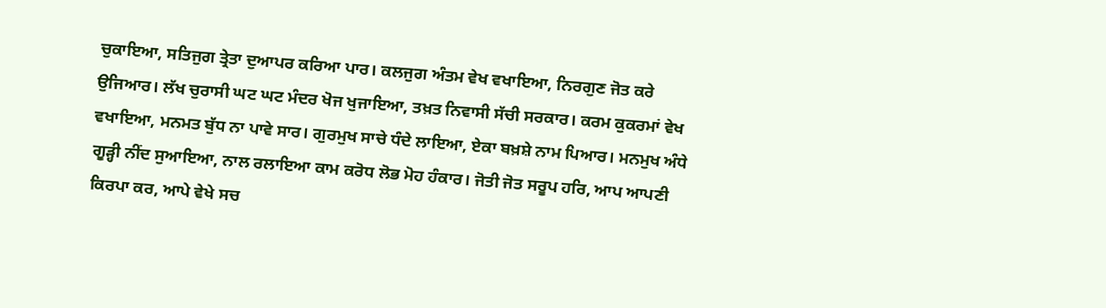ਚੁਕਾਇਆ, ਸਤਿਜੁਗ ਤ੍ਰੇਤਾ ਦੁਆਪਰ ਕਰਿਆ ਪਾਰ। ਕਲਜੁਗ ਅੰਤਮ ਵੇਖ ਵਖਾਇਆ, ਨਿਰਗੁਣ ਜੋਤ ਕਰੇ ਉਜਿਆਰ। ਲੱਖ ਚੁਰਾਸੀ ਘਟ ਘਟ ਮੰਦਰ ਖੋਜ ਖੁਜਾਇਆ, ਤਖ਼ਤ ਨਿਵਾਸੀ ਸੱਚੀ ਸਰਕਾਰ। ਕਰਮ ਕੁਕਰਮਾਂ ਵੇਖ ਵਖਾਇਆ, ਮਨਮਤ ਬੁੱਧ ਨਾ ਪਾਵੇ ਸਾਰ। ਗੁਰਮੁਖ ਸਾਚੇ ਧੰਦੇ ਲਾਇਆ, ਏਕਾ ਬਖ਼ਸ਼ੇ ਨਾਮ ਪਿਆਰ। ਮਨਮੁਖ ਅੰਧੇ ਗੂੜ੍ਹੀ ਨੀਂਦ ਸੁਆਇਆ, ਨਾਲ ਰਲਾਇਆ ਕਾਮ ਕਰੋਧ ਲੋਭ ਮੋਹ ਹੰਕਾਰ। ਜੋਤੀ ਜੋਤ ਸਰੂਪ ਹਰਿ, ਆਪ ਆਪਣੀ ਕਿਰਪਾ ਕਰ, ਆਪੇ ਵੇਖੇ ਸਚ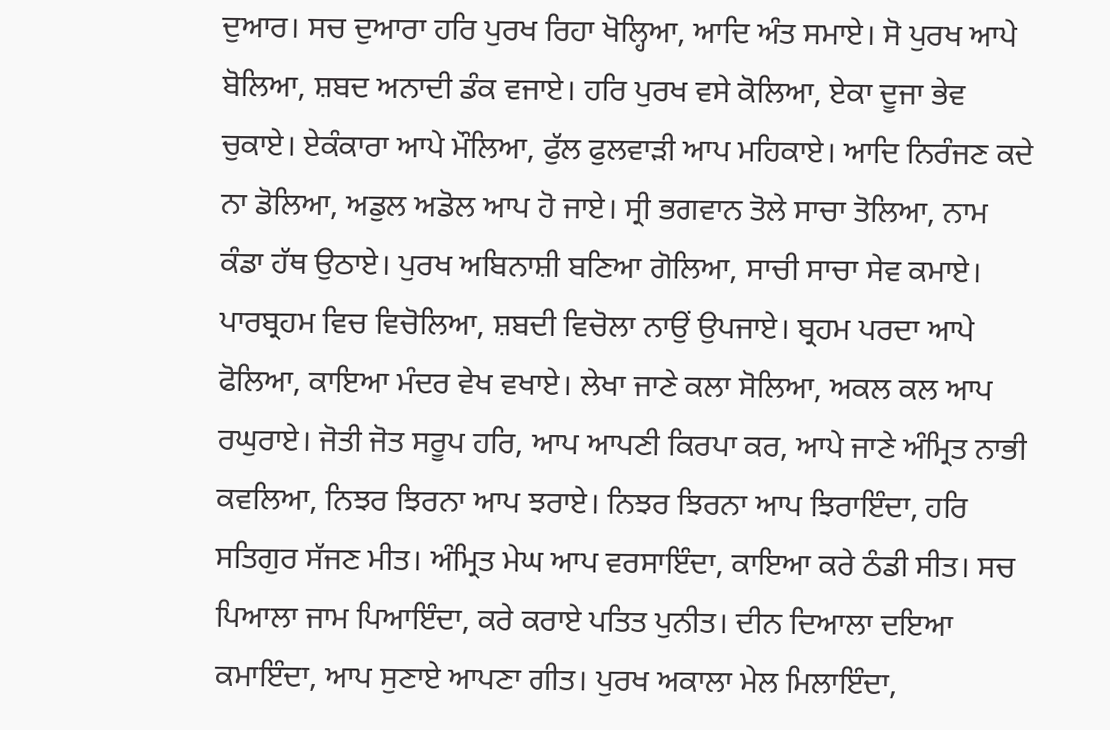ਦੁਆਰ। ਸਚ ਦੁਆਰਾ ਹਰਿ ਪੁਰਖ ਰਿਹਾ ਖੋਲ੍ਹਿਆ, ਆਦਿ ਅੰਤ ਸਮਾਏ। ਸੋ ਪੁਰਖ ਆਪੇ ਬੋਲਿਆ, ਸ਼ਬਦ ਅਨਾਦੀ ਡੰਕ ਵਜਾਏ। ਹਰਿ ਪੁਰਖ ਵਸੇ ਕੋਲਿਆ, ਏਕਾ ਦੂਜਾ ਭੇਵ ਚੁਕਾਏ। ਏਕੰਕਾਰਾ ਆਪੇ ਮੌਲਿਆ, ਫੁੱਲ ਫੁਲਵਾੜੀ ਆਪ ਮਹਿਕਾਏ। ਆਦਿ ਨਿਰੰਜਣ ਕਦੇ ਨਾ ਡੋਲਿਆ, ਅਡੁਲ ਅਡੋਲ ਆਪ ਹੋ ਜਾਏ। ਸ੍ਰੀ ਭਗਵਾਨ ਤੋਲੇ ਸਾਚਾ ਤੋਲਿਆ, ਨਾਮ ਕੰਡਾ ਹੱਥ ਉਠਾਏ। ਪੁਰਖ ਅਬਿਨਾਸ਼ੀ ਬਣਿਆ ਗੋਲਿਆ, ਸਾਚੀ ਸਾਚਾ ਸੇਵ ਕਮਾਏ। ਪਾਰਬ੍ਰਹਮ ਵਿਚ ਵਿਚੋਲਿਆ, ਸ਼ਬਦੀ ਵਿਚੋਲਾ ਨਾਉਂ ਉਪਜਾਏ। ਬ੍ਰਹਮ ਪਰਦਾ ਆਪੇ ਫੋਲਿਆ, ਕਾਇਆ ਮੰਦਰ ਵੇਖ ਵਖਾਏ। ਲੇਖਾ ਜਾਣੇ ਕਲਾ ਸੋਲਿਆ, ਅਕਲ ਕਲ ਆਪ ਰਘੁਰਾਏ। ਜੋਤੀ ਜੋਤ ਸਰੂਪ ਹਰਿ, ਆਪ ਆਪਣੀ ਕਿਰਪਾ ਕਰ, ਆਪੇ ਜਾਣੇ ਅੰਮ੍ਰਿਤ ਨਾਭੀ ਕਵਲਿਆ, ਨਿਝਰ ਝਿਰਨਾ ਆਪ ਝਰਾਏ। ਨਿਝਰ ਝਿਰਨਾ ਆਪ ਝਿਰਾਇੰਦਾ, ਹਰਿ ਸਤਿਗੁਰ ਸੱਜਣ ਮੀਤ। ਅੰਮ੍ਰਿਤ ਮੇਘ ਆਪ ਵਰਸਾਇੰਦਾ, ਕਾਇਆ ਕਰੇ ਠੰਡੀ ਸੀਤ। ਸਚ ਪਿਆਲਾ ਜਾਮ ਪਿਆਇੰਦਾ, ਕਰੇ ਕਰਾਏ ਪਤਿਤ ਪੁਨੀਤ। ਦੀਨ ਦਿਆਲਾ ਦਇਆ ਕਮਾਇੰਦਾ, ਆਪ ਸੁਣਾਏ ਆਪਣਾ ਗੀਤ। ਪੁਰਖ ਅਕਾਲਾ ਮੇਲ ਮਿਲਾਇੰਦਾ,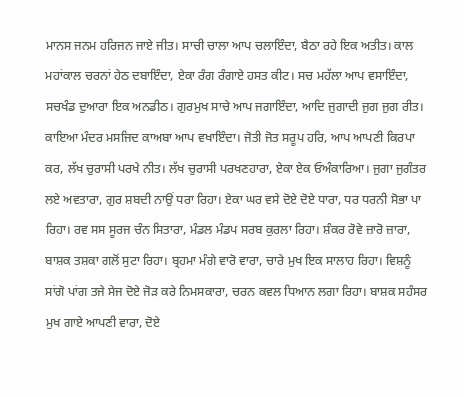ਮਾਨਸ ਜਨਮ ਹਰਿਜਨ ਜਾਏ ਜੀਤ। ਸਾਚੀ ਚਾਲਾ ਆਪ ਚਲਾਇੰਦਾ, ਬੈਠਾ ਰਹੇ ਇਕ ਅਤੀਤ। ਕਾਲ ਮਹਾਂਕਾਲ ਚਰਨਾਂ ਹੇਠ ਦਬਾਇੰਦਾ, ਏਕਾ ਰੰਗ ਰੰਗਾਏ ਹਸਤ ਕੀਟ। ਸਚ ਮਹੱਲਾ ਆਪ ਵਸਾਇੰਦਾ, ਸਚਖੰਡ ਦੁਆਰਾ ਇਕ ਅਨਡੀਠ। ਗੁਰਮੁਖ ਸਾਚੇ ਆਪ ਜਗਾਇੰਦਾ, ਆਦਿ ਜੁਗਾਦੀ ਜੁਗ ਜੁਗ ਰੀਤ। ਕਾਇਆ ਮੰਦਰ ਮਸਜਿਦ ਕਾਅਬਾ ਆਪ ਵਖਾਇੰਦਾ। ਜੋਤੀ ਜੋਤ ਸਰੂਪ ਹਰਿ, ਆਪ ਆਪਣੀ ਕਿਰਪਾ ਕਰ, ਲੱਖ ਚੁਰਾਸੀ ਪਰਖੇ ਨੀਤ। ਲੱਖ ਚੁਰਾਸੀ ਪਰਖਣਹਾਰਾ, ਏਕਾ ਏਕ ਓਅੰਕਾਰਿਆ। ਜੁਗਾ ਜੁਗੰਤਰ ਲਏ ਅਵਤਾਰਾ, ਗੁਰ ਸ਼ਬਦੀ ਨਾਉਂ ਧਰਾ ਰਿਹਾ। ਏਕਾ ਘਰ ਵਸੇ ਦੋਏ ਦੋਏ ਧਾਰਾ, ਧਰ ਧਰਨੀ ਸੋਭਾ ਪਾ ਰਿਹਾ। ਰਵ ਸਸ ਸੂਰਜ ਚੰਨ ਸਿਤਾਰਾ, ਮੰਡਲ ਮੰਡਪ ਸਰਬ ਕੁਰਲਾ ਰਿਹਾ। ਸ਼ੰਕਰ ਰੋਵੇ ਜ਼ਾਰੋ ਜ਼ਾਰਾ, ਬਾਸ਼ਕ ਤਸ਼ਕਾ ਗਲੋਂ ਸੁਟਾ ਰਿਹਾ। ਬ੍ਰਹਮਾ ਮੰਗੇ ਵਾਰੋ ਵਾਰਾ, ਚਾਰੇ ਮੁਖ ਇਕ ਸਾਲਾਹ ਰਿਹਾ। ਵਿਸ਼ਨੂੰ ਸਾਂਗੋ ਪਾਂਗ ਤਜੇ ਸੇਜ ਦੋਏ ਜੋੜ ਕਰੇ ਨਿਮਸਕਾਰਾ, ਚਰਨ ਕਵਲ ਧਿਆਨ ਲਗਾ ਰਿਹਾ। ਬਾਸ਼ਕ ਸਹੰਸਰ ਮੁਖ ਗਾਏ ਆਪਣੀ ਵਾਰਾ, ਦੋਏ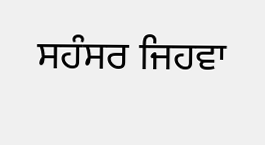ਸਹੰਸਰ ਜਿਹਵਾ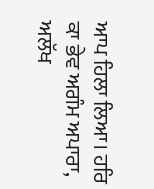ਆਪ ਹਿਲਾ ਲਿਆ। ਹਰਿ ਕਾ ਭੇਵ ਅਗੰਮ ਅਪਾਰਾ, ਅਲੱਖ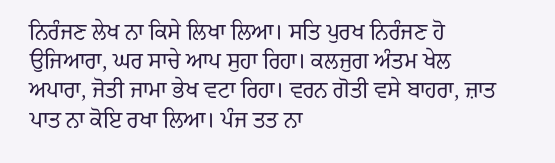ਨਿਰੰਜਣ ਲੇਖ ਨਾ ਕਿਸੇ ਲਿਖਾ ਲਿਆ। ਸਤਿ ਪੁਰਖ ਨਿਰੰਜਣ ਹੋ ਉਜਿਆਰਾ, ਘਰ ਸਾਚੇ ਆਪ ਸੁਹਾ ਰਿਹਾ। ਕਲਜੁਗ ਅੰਤਮ ਖੇਲ ਅਪਾਰਾ, ਜੋਤੀ ਜਾਮਾ ਭੇਖ ਵਟਾ ਰਿਹਾ। ਵਰਨ ਗੋਤੀ ਵਸੇ ਬਾਹਰਾ, ਜ਼ਾਤ ਪਾਤ ਨਾ ਕੋਇ ਰਖਾ ਲਿਆ। ਪੰਜ ਤਤ ਨਾ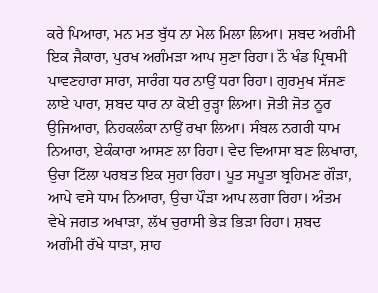ਕਰੇ ਪਿਆਰਾ, ਮਨ ਮਤ ਬੁੱਧ ਨਾ ਮੇਲ ਮਿਲਾ ਲਿਆ। ਸ਼ਬਦ ਅਗੰਮੀ ਇਕ ਜੈਕਾਰਾ, ਪੁਰਖ ਅਗੰਮੜਾ ਆਪ ਸੁਣਾ ਰਿਹਾ। ਨੌ ਖੰਡ ਪ੍ਰਿਥਮੀ ਪਾਵਣਹਾਰਾ ਸਾਰਾ, ਸਾਰੰਗ ਧਰ ਨਾਉਂ ਧਰਾ ਰਿਹਾ। ਗੁਰਮੁਖ ਸੱਜਣ ਲਾਏ ਪਾਰਾ, ਸ਼ਬਦ ਧਾਰ ਨਾ ਕੋਈ ਰੁੜ੍ਹਾ ਲਿਆ। ਜੋਤੀ ਜੋਤ ਨੂਰ ਉਜਿਆਰਾ, ਨਿਹਕਲੰਕਾ ਨਾਉਂ ਰਖਾ ਲਿਆ। ਸੰਬਲ ਨਗਰੀ ਧਾਮ ਨਿਆਰਾ, ਏਕੰਕਾਰਾ ਆਸਣ ਲਾ ਰਿਹਾ। ਵੇਦ ਵਿਆਸਾ ਬਣ ਲਿਖਾਰਾ, ਉਚਾ ਟਿੱਲਾ ਪਰਬਤ ਇਕ ਸੁਹਾ ਰਿਹਾ। ਪੂਤ ਸਪੂਤਾ ਬ੍ਰਹਿਮਣ ਗੌੜਾ, ਆਪੇ ਵਸੇ ਧਾਮ ਨਿਆਰਾ, ਉਚਾ ਪੌੜਾ ਆਪ ਲਗਾ ਰਿਹਾ। ਅੰਤਮ ਵੇਖੇ ਜਗਤ ਅਖਾੜਾ, ਲੱਖ ਚੁਰਾਸੀ ਭੇੜ ਭਿੜਾ ਰਿਹਾ। ਸ਼ਬਦ ਅਗੰਮੀ ਰੱਖੇ ਧਾੜਾ, ਸ਼ਾਹ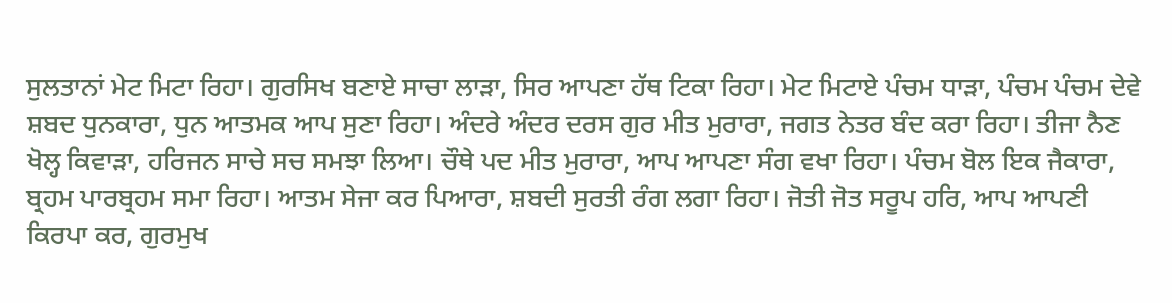ਸੁਲਤਾਨਾਂ ਮੇਟ ਮਿਟਾ ਰਿਹਾ। ਗੁਰਸਿਖ ਬਣਾਏ ਸਾਚਾ ਲਾੜਾ, ਸਿਰ ਆਪਣਾ ਹੱਥ ਟਿਕਾ ਰਿਹਾ। ਮੇਟ ਮਿਟਾਏ ਪੰਚਮ ਧਾੜਾ, ਪੰਚਮ ਪੰਚਮ ਦੇਵੇ ਸ਼ਬਦ ਧੁਨਕਾਰਾ, ਧੁਨ ਆਤਮਕ ਆਪ ਸੁਣਾ ਰਿਹਾ। ਅੰਦਰੇ ਅੰਦਰ ਦਰਸ ਗੁਰ ਮੀਤ ਮੁਰਾਰਾ, ਜਗਤ ਨੇਤਰ ਬੰਦ ਕਰਾ ਰਿਹਾ। ਤੀਜਾ ਨੈਣ ਖੋਲ੍ਹ ਕਿਵਾੜਾ, ਹਰਿਜਨ ਸਾਚੇ ਸਚ ਸਮਝਾ ਲਿਆ। ਚੌਥੇ ਪਦ ਮੀਤ ਮੁਰਾਰਾ, ਆਪ ਆਪਣਾ ਸੰਗ ਵਖਾ ਰਿਹਾ। ਪੰਚਮ ਬੋਲ ਇਕ ਜੈਕਾਰਾ, ਬ੍ਰਹਮ ਪਾਰਬ੍ਰਹਮ ਸਮਾ ਰਿਹਾ। ਆਤਮ ਸੇਜਾ ਕਰ ਪਿਆਰਾ, ਸ਼ਬਦੀ ਸੁਰਤੀ ਰੰਗ ਲਗਾ ਰਿਹਾ। ਜੋਤੀ ਜੋਤ ਸਰੂਪ ਹਰਿ, ਆਪ ਆਪਣੀ ਕਿਰਪਾ ਕਰ, ਗੁਰਮੁਖ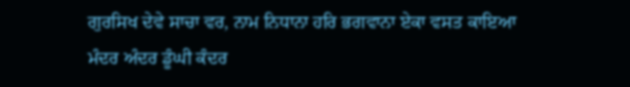ਗੁਰਸਿਖ ਦੇਵੇ ਸਾਚਾ ਵਰ, ਨਾਮ ਨਿਧਾਨਾ ਹਰਿ ਭਗਵਾਨਾ ਏਕਾ ਵਸਤ ਕਾਇਆ ਮੰਦਰ ਅੰਦਰ ਡੂੰਘੀ ਕੰਦਰ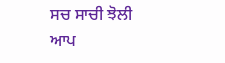ਸਚ ਸਾਚੀ ਝੋਲੀ ਆਪ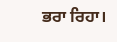ਭਰਾ ਰਿਹਾ।